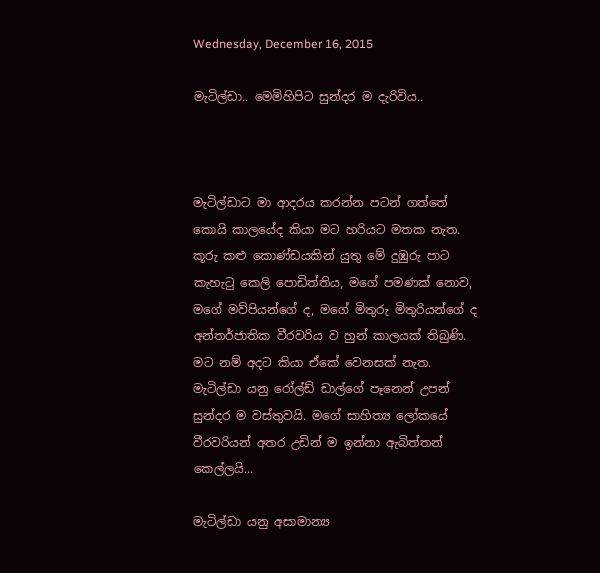Wednesday, December 16, 2015

මැටිල්ඩා.. මෙමිහිපිට සුන්දර ම දැරිවිය..



මැටිල්ඩාට මා ආදරය කරන්න පටන් ගත්තේ කොයි කාලයේද කියා මට හරියට මතක නැත. කූරු කළු කොණ්ඩයකින් යුතු මේ දුඹුරු පාට කැහැටු කෙලි පොඩිත්තිය, මගේ පමණක් නොව, මගේ මව්පියන්ගේ ද, මගේ මිතුරු මිතුරියන්ගේ ද අන්තර්ජාතික වීරවරිය ව හුන් කාලයක් තිබුණි. මට නම් අදට කියා ඒකේ වෙනසක් නැත. මැටිල්ඩා යනු රෝල්ඩ් ඩාල්ගේ පෑනෙන් උපන් සුන්දර ම වස්තුවයි. මගේ සාහිත්‍ය ලෝකයේ වීරවරියන් අතර උඩින් ම ඉන්නා ඇබිත්තන් කෙල්ලයි...

මැටිල්ඩා යනු අසාමාන්‍ය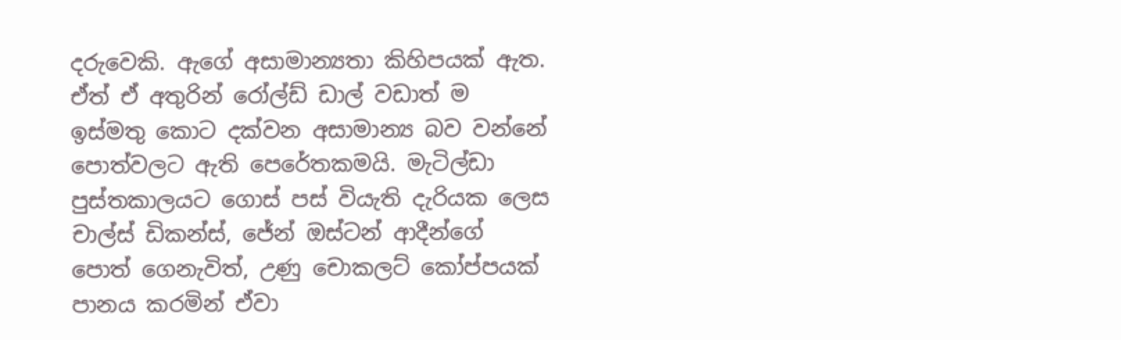දරුවෙකි. ඇගේ අසාමාන්‍යතා කිහිපයක් ඇත. ඒත් ඒ අතුරින් රෝල්ඩ් ඩාල් වඩාත් ම ඉස්මතු කොට දක්වන අසාමාන්‍ය බව වන්නේ පොත්වලට ඇති පෙරේතකමයි. මැටිල්ඩා පුස්තකාලයට ගොස් පස් වියැති දැරියක ලෙස චාල්ස් ඩිකන්ස්, ජේන් ඔස්ටන් ආදීන්ගේ පොත් ගෙනැවිත්, උණු චොකලට් කෝප්පයක් පානය කරමින් ඒවා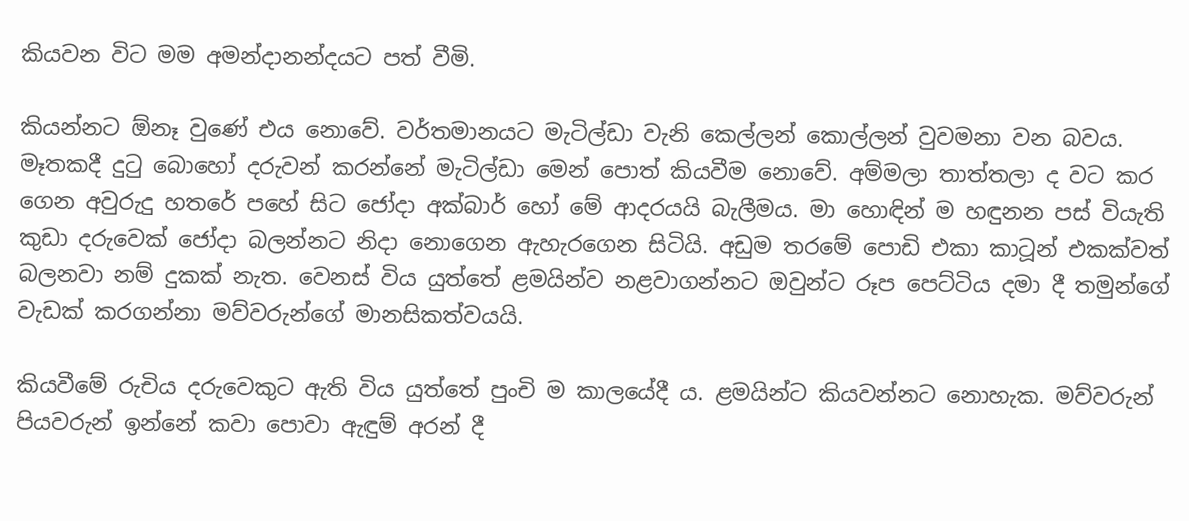කියවන විට මම අමන්දානන්දයට පත් වීමි.

කියන්නට ඕනෑ වුණේ එය නොවේ. වර්තමානයට මැටිල්ඩා වැනි කෙල්ලන් කොල්ලන් වුවමනා වන බවය. මෑතකදී දුටු බොහෝ දරුවන් කරන්නේ මැටිල්ඩා මෙන් පොත් කියවීම නොවේ. අම්මලා තාත්තලා ද වට කර ගෙන අවුරුදු හතරේ පහේ සිට ජෝදා අක්බාර් හෝ මේ ආදරයයි බැලීමය. මා හොඳින් ම හඳුනන පස් වියැති කුඩා දරුවෙක් ජෝදා බලන්නට නිදා නොගෙන ඇහැරගෙන සිටියි. අඩුම තරමේ පොඩි එකා කාටූන් එකක්වත් බලනවා නම් දුකක් නැත. වෙනස් විය යුත්තේ ළමයින්ව නළවාගන්නට ඔවුන්ට රූප පෙට්ටිය දමා දී තමුන්ගේ වැඩක් කරගන්නා මව්වරුන්ගේ මානසිකත්වයයි.

කියවීමේ රුචිය දරුවෙකුට ඇති විය යුත්තේ පුංචි ම කාලයේදී ය. ළමයින්ට කියවන්නට නොහැක. මව්වරුන් පියවරුන් ඉන්නේ කවා පොවා ඇඳුම් අරන් දී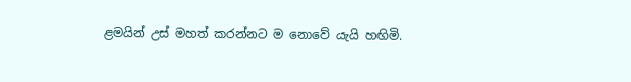ළමයින් උස් මහත් කරන්නට ම නොවේ යැයි හඟිමි.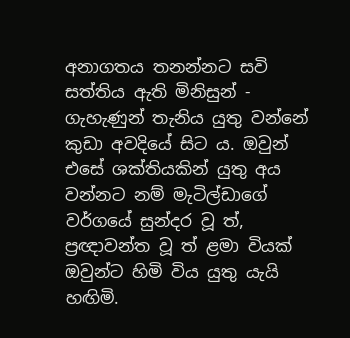අනාගතය තනන්නට සවි සත්තිය ඇති මිනිසුන් - ගැහැණුන් තැනිය යුතු වන්නේ කුඩා අවදියේ සිට ය. ඔවුන් එසේ ශක්තියකින් යුතු අය වන්නට නම් මැටිල්ඩාගේ වර්ගයේ සුන්දර වූ ත්, ප්‍රඥාවන්ත වූ ත් ළමා වියක් ඔවුන්ට හිමි විය යුතු යැයි හඟිමි.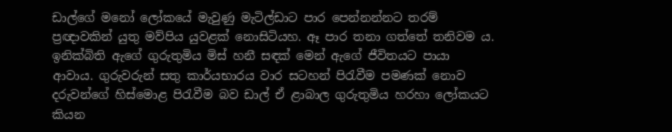ඩාල්ගේ මනෝ ලෝකයේ මැවුණු මැටිල්ඩාට පාර පෙන්නන්නට තරම් ප්‍රඥාවකින් යුතු මව්පිය යුවළක් නොසිටියහ. ඈ පාර තනා ගත්තේ තනිවම ය. ඉනික්බිති ඇගේ ගුරුතුමිය මිස් හනී සඳක් මෙන් ඇගේ ජීවිතයට පායා ආවාය. ගුරුවරුන් සතු කාර්යභාරය වාර සටහන් පිරැවීම පමණක් නොව දරුවන්ගේ හිස්මොළ පිරැවීම බව ඩාල් ඒ ළාබාල ගුරුතුමිය හරහා ලෝකයට කියන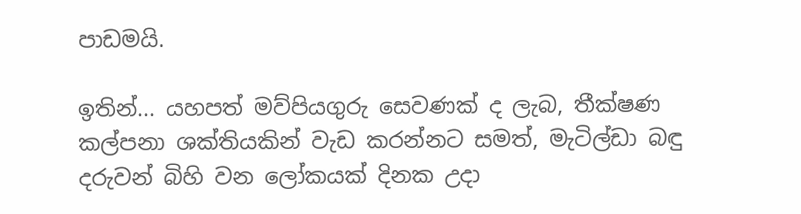පාඩමයි.

ඉතින්... යහපත් මව්පියගුරු සෙවණක් ද ලැබ, තීක්ෂණ කල්පනා ශක්තියකින් වැඩ කරන්නට සමත්, මැටිල්ඩා බඳු දරුවන් බිහි වන ලෝකයක් දිනක උදා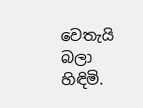වෙතැයි බලා හිඳිමි.